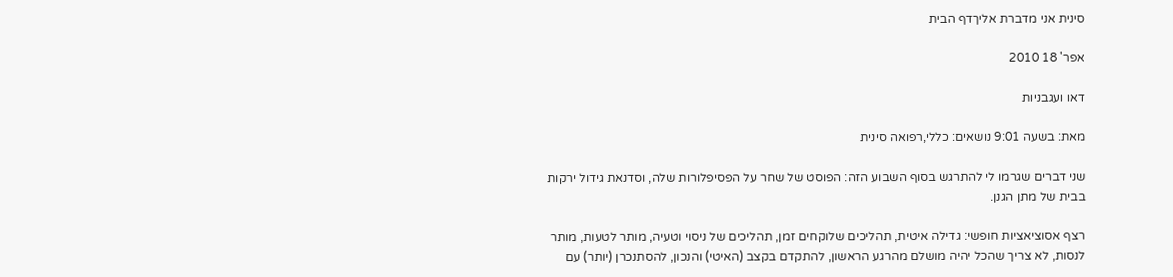סינית אני מדברת אליךדף הבית

אפר' 18 2010

דאו ועגבניות

מאת: בשעה 9:01 נושאים: כללי,רפואה סינית

שני דברים שגרמו לי להתרגש בסוף השבוע הזה: הפוסט של שחר על הפסיפלורות שלה, וסדנאת גידול ירקות בבית של מתן הגנן.

רצף אסוציאציות חופשי: גדילה איטית, תהליכים שלוקחים זמן, תהליכים של ניסוי וטעיה, מותר לטעות, מותר לנסות, לא צריך שהכל יהיה מושלם מהרגע הראשון, להתקדם בקצב (האיטי) והנכון, להסתנכרן (יותר) עם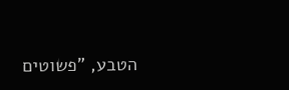הטבע, "פשוטים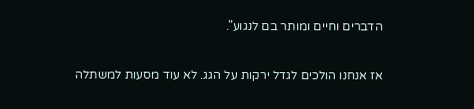הדברים וחיים ומותר בם לנגוע".

אז אנחנו הולכים לגדל ירקות על הגג. לא עוד מסעות למשתלה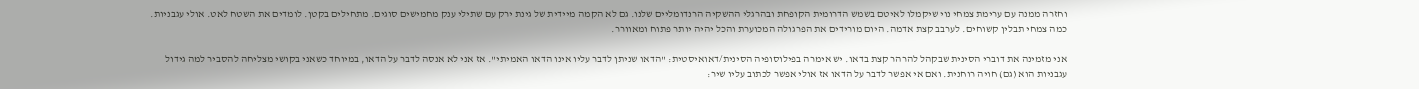וחזרה ממנה עם ערימת צמחי נוי שיקמלו לאיטם בשמש הדרומית הקופחת ובהרגלי ההשקיה הרנדומליים שלנו. גם לא הקמה מיידית של גינת ירק עם שתילי ענק מחמישים סוגים. מתחילים בקטן. לומדים את השטח לאט. אולי עגבניות. כמה צמחי תבלין קשוחים. לערבב קצת אדמה. היום מורידים את הפרגולה המכוערת והכל יהיה יותר פתוח ומאוורר.

אני מזמינה את דוברי הסינית שבקהל להרהר קצת בדאו. יש אימרה בפילוסופיה הסינית/דאואיסטית: "הדאו שניתן לדבר עליו אינו הדאו האמיתי". אז אני לא אנסה לדבר על הדאו, במיוחד כשאני בקושי מצליחה להסביר למה גידול עגבניות הוא (גם) חויה רוחנית. ואם אי אפשר לדבר על הדאו אז אולי אפשר לכתוב עליו שיר: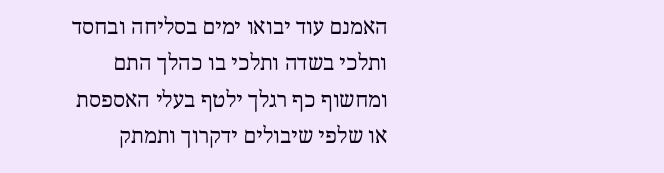האמנם עוד יבואו ימים בסליחה ובחסד
ותלכי בשדה ותלכי בו כהלך התם
ומחשוף כף רגלך ילטף בעלי האספסת
או שלפי שיבולים ידקרוך ותמתק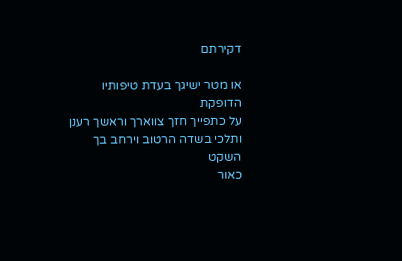דקירתם

או מטר ישיגך בעדת טיפותיו הדופקת
על כתפייך חזך צווארך וראשך רענן
ותלכי בשדה הרטוב וירחב בך השקט
כאור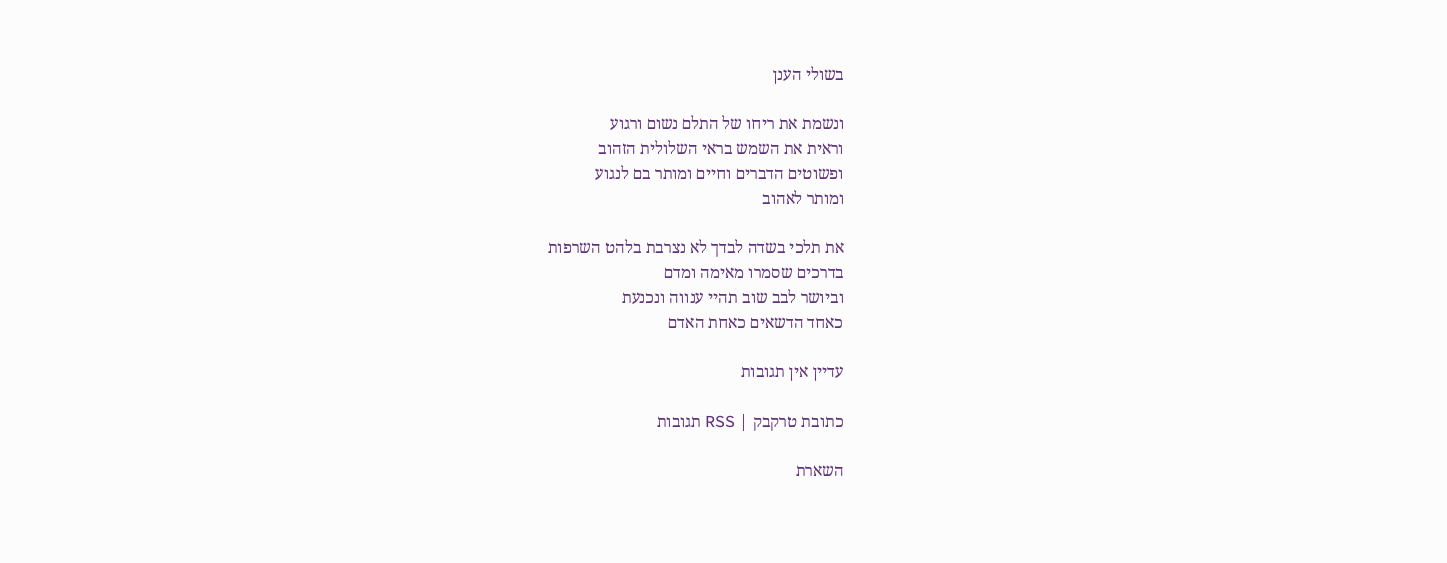בשולי הענן

ונשמת את ריחו של התלם נשום ורגוע
וראית את השמש בראי השלולית הזהוב
ופשוטים הדברים וחיים ומותר בם לנגוע
ומותר לאהוב

את תלכי בשדה לבדך לא נצרבת בלהט השרפות
בדרכים שסמרו מאימה ומדם
וביושר לבב שוב תהיי ענווה ונכנעת
כאחד הדשאים כאחת האדם

עדיין אין תגובות

כתובת טרקבק | RSS תגובות

השארת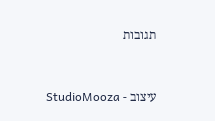תגובות



עיצוב - StudioMooza